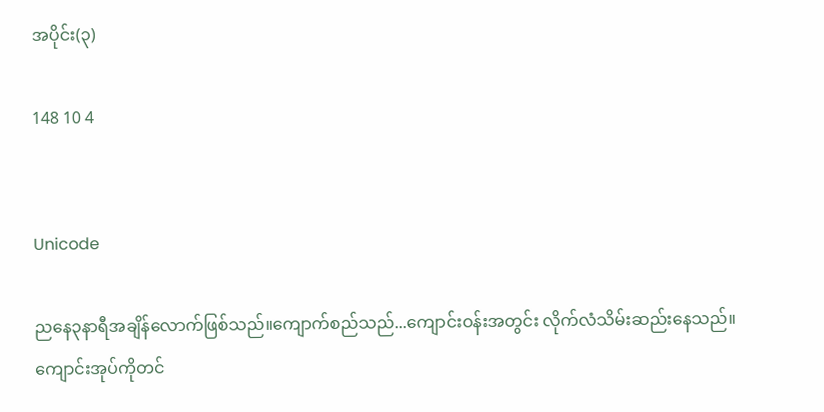အပိုင်း(၃)

148 10 4


Unicode

ညနေ၃နာရီအချိန်လောက်ဖြစ်သည်။ကျောက်စည်သည်...ကျောင်းဝန်းအတွင်း လိုက်လံသိမ်းဆည်းနေသည်။ ကျောင်းအုပ်ကိုတင်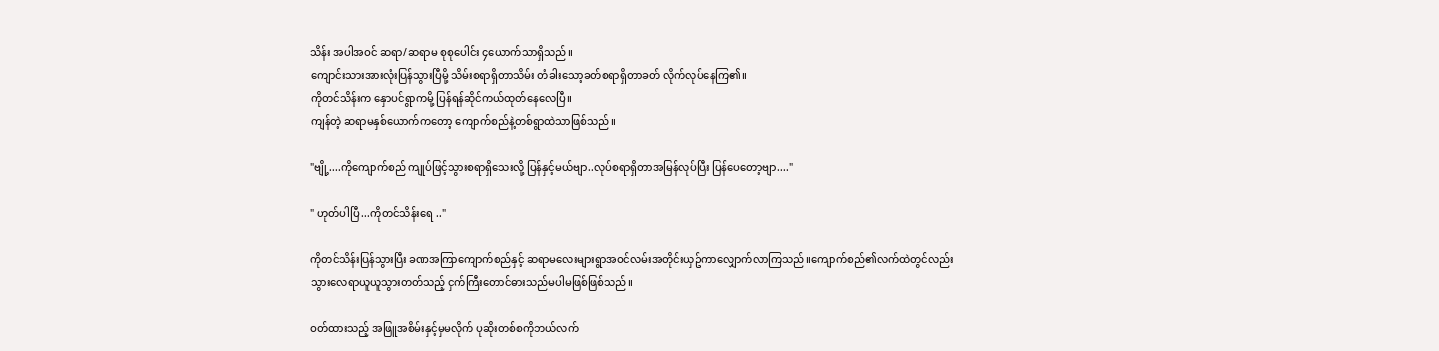သိန်း အပါအဝင် ဆရာ/ဆရာမ စုစုပေါင်း ၄ယောက်သာရှိသည်။
ကျောင်းသားအားလုံးပြန်သွားပြီမို့ သိမ်းစရာရှိတာသိမ်း တံခါးသော့ခတ်စရာရှိတာခတ် လိုက်လုပ်နေကြ၏။
ကိုတင်သိန်းက နှောပင်ရွာကမို့ ပြန်ရန်ဆိုင်ကယ်ထုတ်နေလေပြီ။
ကျန်တဲ့ ဆရာမနှစ်ယောက်ကတော့ ကျောက်စည်နဲ့တစ်ရွာထဲသာဖြစ်သည်။

"ဗျို့....ကိုကျောက်စည် ကျုပ်ဖြင့်သွားစရာရှိသေးလို့ ပြန်နှင့်မယ်ဗျာ..လုပ်စရာရှိတာအမြန်လုပ်ပြီး ပြန်ပေတော့ဗျာ...."

" ဟုတ်ပါပြီ...ကိုတင်သိန်းရေ .."

ကိုတင်သိန်းပြန်သွားပြီး ခဏအကြာကျောက်စည်နှင့် ဆရာမလေးများရွာအဝင်လမ်းအတိုင်းယှဥ်ကာလျှောက်လာကြသည်။ကျောက်စည်၏လက်ထဲတွင်လည်း သွားလေရာယူယူသွားတတ်သည့် ငှက်ကြီးတောင်ဓားသည်မပါမဖြစ်ဖြစ်သည်။

ဝတ်ထားသည့် အဖြူအစိမ်းနှင့်မှမလိုက် ပုဆိုးတစ်စကိုဘယ်လက်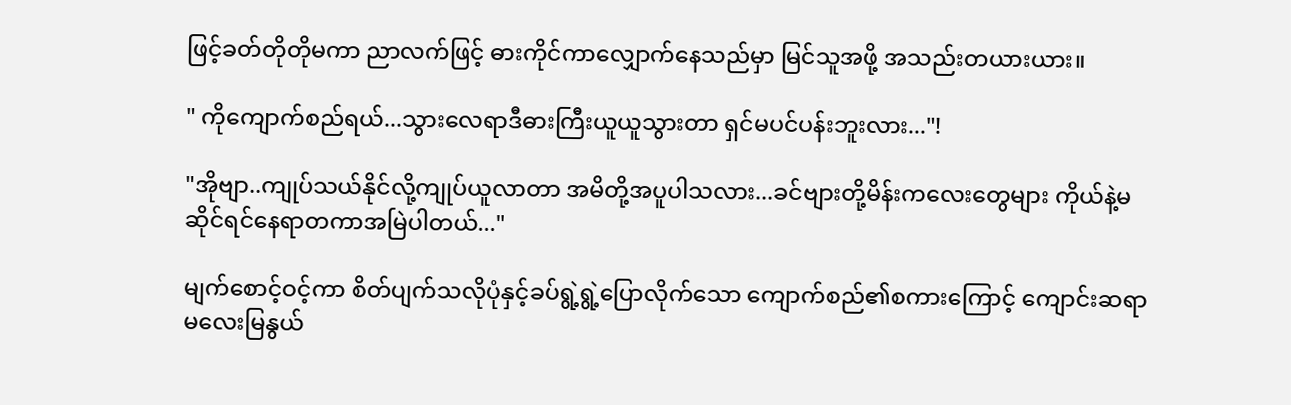ဖြင့်ခတ်တိုတိုမကာ ညာလက်ဖြင့် ဓားကိုင်ကာလျှောက်နေသည်မှာ မြင်သူအဖို့ အသည်းတယားယား။

" ကိုကျောက်စည်ရယ်...သွားလေရာဒီဓားကြီးယူယူသွားတာ ရှင်မပင်ပန်းဘူးလား..."!

"အိုဗျာ..ကျုပ်သယ်နိုင်လို့ကျုပ်ယူလာတာ အမိတို့အပူပါသလား...ခင်ဗျားတို့မိန်းကလေးတွေများ ကိုယ်နဲ့မဆိုင်ရင်နေရာတကာအမြဲပါတယ်..."

မျက်စောင့်ဝင့်ကာ စိတ်ပျက်သလိုပုံနှင့်ခပ်ရွဲ့ရွဲ့ပြောလိုက်သော ကျောက်စည်၏စကားကြောင့် ကျောင်းဆရာမလေးမြနွယ်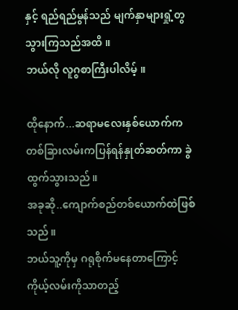နှင့် ရည်ရည်မွန်သည် မျက်နှာများရှုံ့တွသွားကြသည်အထိ။
ဘယ်လို လူဂွစာကြီးပါလိမ့်။

ထိုနောက်...ဆရာမလေးနှစ်ယောက်ကတစ်ခြားလမ်းကပြန်ရန်နှုတ်ဆတ်ကာ ခွဲထွက်သွားသည်။
အခုဆို..ကျောက်စည်တစ်ယောက်ထဲဖြစ်သည်။
ဘယ်သူ့ကိုမှ ဂရုစိုက်မနေတာကြောင့်ကိုယ့်လမ်းကိုသာတည့်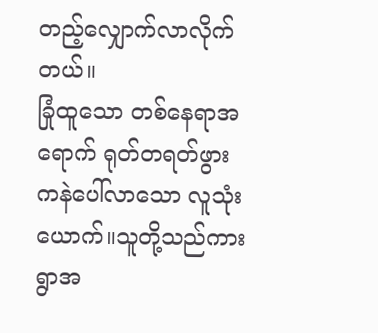တည့်လျှောက်လာလိုက်တယ်။
ခြုံထူသော တစ်နေရာအရောက် ရုတ်တရတ်ဖွားကနဲပေါ်လာသော လူသုံးယောက်။သူတို့သည်ကား ရွာအ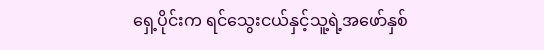ရှေ့ပိုင်းက ရင်သွေးငယ်နှင့်သူ့ရဲ့အဖော်နှစ်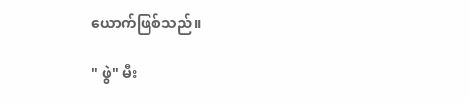ယောက်ဖြစ်သည်။

" ဖွဲ" မီး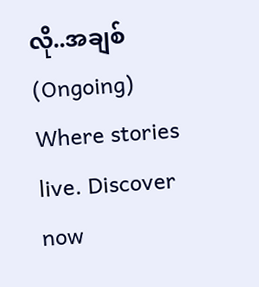လို..အချစ်(Ongoing) Where stories live. Discover now